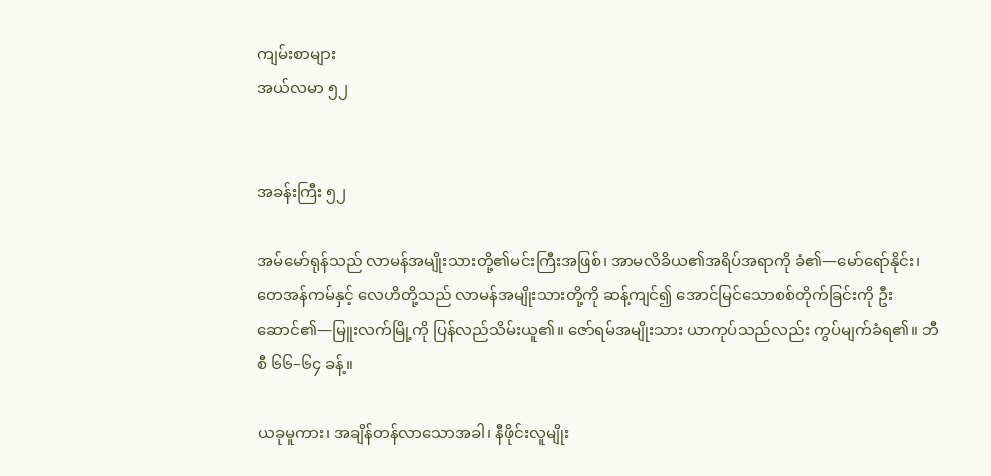ကျမ်းစာများ
အယ်လမာ ၅၂


အခန်းကြီး ၅၂

အမ်မော်ရုန်သည် လာမန်အမျိုးသားတို့၏မင်းကြီးအဖြစ်၊ အာမလိခိယ၏အရိပ်အရာကို ခံ၏—မော်ရော်နိုင်း၊ တေအန်ကမ်နှင့် လေဟိတို့သည် လာမန်အမျိုးသားတို့ကို ဆန့်ကျင်၍ အောင်မြင်သောစစ်တိုက်ခြင်းကို ဦးဆောင်၏—မြူးလက်မြို့ကို ပြန်လည်သိမ်းယူ၏။ ဇော်ရမ်အမျိုးသား ယာကုပ်သည်လည်း ကွပ်မျက်ခံရ၏။ ဘီစီ ၆၆–၆၄ ခန့်။

ယခုမူကား၊ အချိန်တန်လာသောအခါ၊ နီဖိုင်းလူမျိုး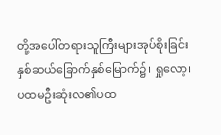တို့အပေါ်တရားသူကြီးများအုပ်စိုးခြင်း နှစ်ဆယ်ခြောက်နှစ်မြောက်၌၊ ရှုလော့၊ ပထမဦးဆုံးလ၏ပထ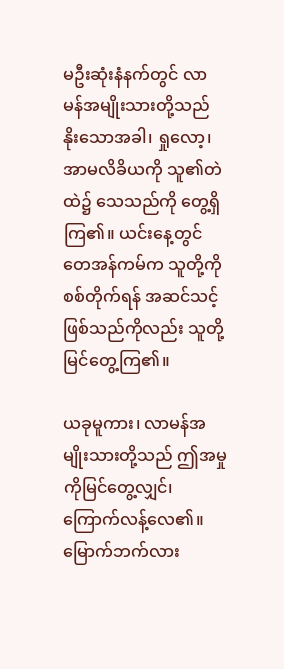မဦးဆုံးနံနက်တွင် လာမန်အမျိုးသားတို့သည် နိုးသောအခါ၊ ရှုလော့၊ အာမလိခိယကို သူ၏တဲထဲ၌ သေသည်ကို တွေ့ရှိကြ၏။ ယင်းနေ့တွင် တေအန်ကမ်က သူတို့ကို စစ်တိုက်ရန် အဆင်သင့်ဖြစ်သည်ကိုလည်း သူတို့မြင်တွေ့ကြ၏။

ယခုမူကား၊ လာမန်အမျိုးသားတို့သည် ဤအမှုကိုမြင်တွေ့လျှင်၊ ကြောက်လန့်လေ၏။ မြောက်ဘက်လား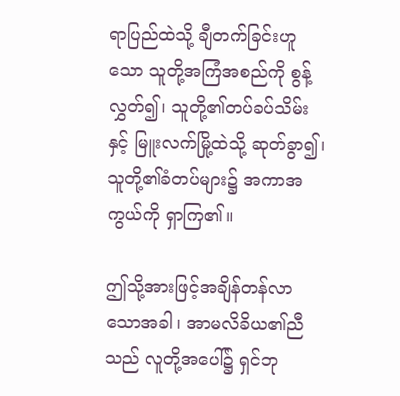ရာပြည်ထဲသို့ ချီတက်ခြင်းဟူသော သူတို့အကြံအစည်ကို စွန့်လွှတ်၍၊ သူတို့၏တပ်ခပ်သိမ်းနှင့် မြူးလက်မြို့ထဲသို့ ဆုတ်ခွာ၍၊ သူတို့၏ခံတပ်များ၌ အကာအကွယ်ကို ရှာကြ၏။

ဤသို့အားဖြင့်အချိန်တန်လာသောအခါ၊ အာမလိခိယ၏ညီသည် လူတို့အပေါ်၌ ရှင်ဘု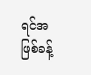ရင်အဖြစ်ခန့်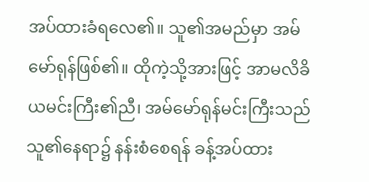အပ်ထားခံရလေ၏။ သူ၏အမည်မှာ အမ်မော်ရုန်ဖြစ်၏။ ထိုကဲ့သို့အားဖြင့် အာမလိခိယမင်းကြီး၏ညီ၊ အမ်မော်ရုန်မင်းကြီးသည် သူ၏နေရာ၌ နန်းစံစေရန် ခန့်အပ်ထား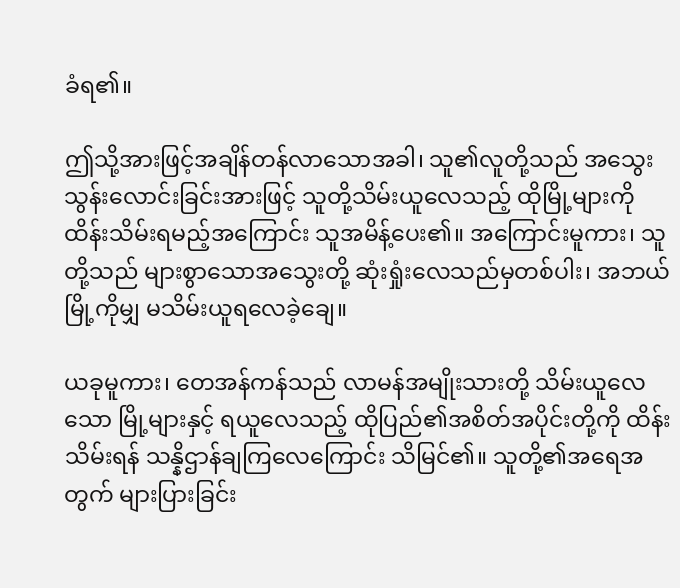ခံရ၏။

ဤသို့အားဖြင့်အချိန်တန်လာသောအခါ၊ သူ၏လူတို့သည် အသွေးသွန်းလောင်းခြင်းအားဖြင့် သူတို့သိမ်းယူလေသည့် ထိုမြို့များကို ထိန်းသိမ်းရမည့်အကြောင်း သူအမိန့်ပေး၏။ အကြောင်းမူကား၊ သူတို့သည် များစွာသောအသွေးတို့ ဆုံးရှုံးလေသည်မှတစ်ပါး၊ အဘယ်မြို့ကိုမျှ မသိမ်းယူရလေခဲ့ချေ။

ယခုမူကား၊ တေအန်ကန်သည် လာမန်အမျိုးသားတို့ သိမ်းယူလေသော မြို့များနှင့် ရယူလေသည့် ထိုပြည်၏အစိတ်အပိုင်းတို့ကို ထိန်းသိမ်းရန် သန္နိဌာန်ချကြလေကြောင်း သိမြင်၏။ သူတို့၏အရေအတွက် များပြားခြင်း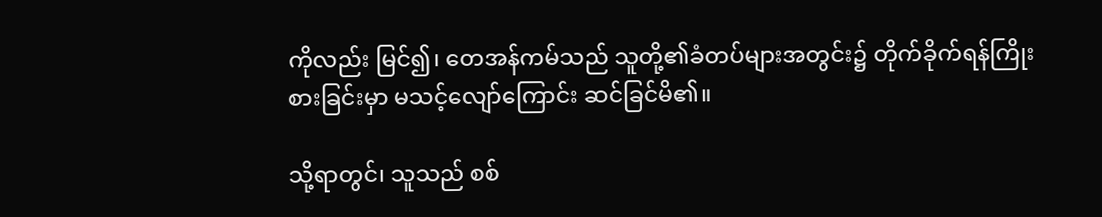ကိုလည်း မြင်၍၊ တေအန်ကမ်သည် သူတို့၏ခံတပ်များအတွင်း၌ တိုက်ခိုက်ရန်ကြိုးစားခြင်းမှာ မသင့်လျော်ကြောင်း ဆင်ခြင်မိ၏။

သို့ရာတွင်၊ သူသည် စစ်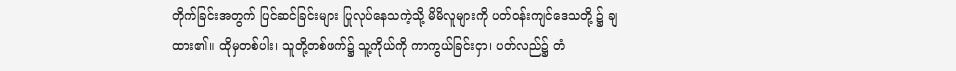တိုက်ခြင်းအတွက် ပြင်ဆင်ခြင်းများ ပြုလုပ်နေသကဲ့သို့ မိမိလူများကို ပတ်ဝန်းကျင်ဒေသတို့ ၌ ချထား၏။ ထိုမှတစ်ပါး၊ သူတို့တစ်ဖက်၌ သူ့ကိုယ်ကို ကာကွယ်ခြင်းငှာ၊ ပတ်လည်၌ တံ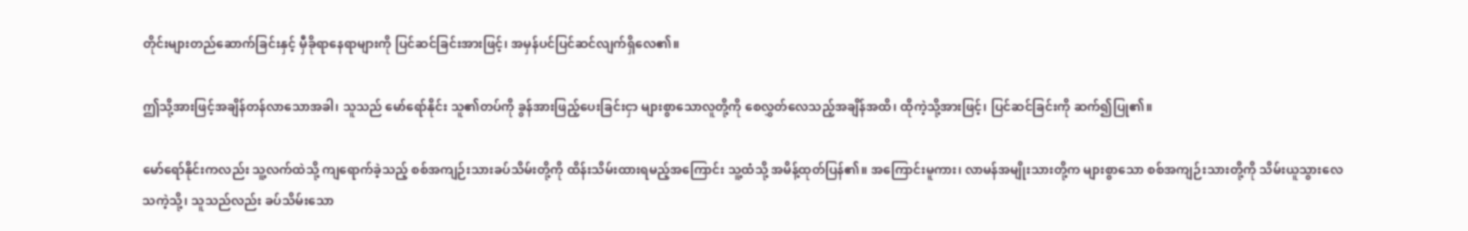တိုင်းများတည်ဆောက်ခြင်းနှင့် မှီခိုရာနေရာများကို ပြင်ဆင်ခြင်းအားဖြင့်၊ အမှန်ပင်ပြင်ဆင်လျက်ရှိလေ၏။

ဤသို့အားဖြင့်အချိန်တန်လာသောအခါ၊ သူသည် မော်ရော်နိုင်း သူ၏တပ်ကို ခွန်အားဖြည့်ပေးခြင်းငှာ များစွာသောလူတို့ကို စေလွှတ်လေသည့်အချိန်အထိ၊ ထိုကဲ့သို့အားဖြင့်၊ ပြင်ဆင်ခြင်းကို ဆက်၍ပြု၏။

မော်ရော်နိုင်းကလည်း သူ့လက်ထဲသို့ ကျရောက်ခဲ့သည့် စစ်အကျဉ်းသားခပ်သိမ်းတို့ကို ထိန်းသိမ်းထားရမည့်အကြောင်း သူ့ထံသို့ အမိန့်ထုတ်ပြန်၏။ အကြောင်းမူကား၊ လာမန်အမျိုးသားတို့က များစွာသော စစ်အကျဉ်းသားတို့ကို သိမ်းယူသွားလေသကဲ့သို့၊ သူသည်လည်း ခပ်သိမ်းသော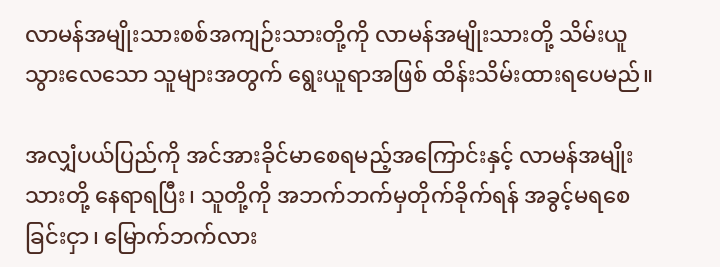လာမန်အမျိုးသားစစ်အကျဉ်းသားတို့ကို လာမန်အမျိုးသားတို့ သိမ်းယူသွားလေသော သူများအတွက် ရွေးယူရာအဖြစ် ထိန်းသိမ်းထားရပေမည်။

အလျှံပယ်ပြည်ကို အင်အားခိုင်မာစေရမည့်အကြောင်းနှင့် လာမန်အမျိုးသားတို့ နေရာရပြီး၊ သူတို့ကို အဘက်ဘက်မှတိုက်ခိုက်ရန် အခွင့်မရစေခြင်းငှာ၊ မြောက်ဘက်လား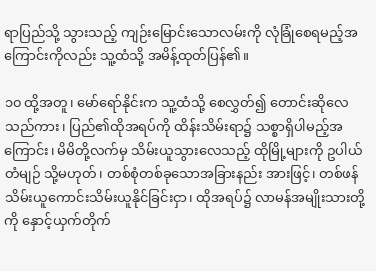ရာပြည်သို့ သွားသည့် ကျဉ်းမြောင်းသောလမ်းကို လုံခြုံစေရမည့်အကြောင်းကိုလည်း သူ့ထံသို့ အမိန့်ထုတ်ပြန်၏။

၁၀ ထို့အတူ၊ မော်ရော်နိုင်းက သူ့ထံသို့ စေလွှတ်၍ တောင်းဆိုလေသည်ကား၊ ပြည်၏ထိုအရပ်ကို ထိန်းသိမ်းရာ၌ သစ္စာရှိပါမည့်အကြောင်း၊ မိမိတို့လက်မှ သိမ်းယူသွားလေသည့် ထိုမြို့များကို ဥပါယ်တံမျဉ် သို့မဟုတ်၊ တစ်စုံတစ်ခုသောအခြားနည်း အားဖြင့်၊ တစ်ဖန် သိမ်းယူကောင်းသိမ်းယူနိုင်ခြင်းငှာ၊ ထိုအရပ်၌ လာမန်အမျိုးသားတို့ကို နှောင့်ယှက်တိုက်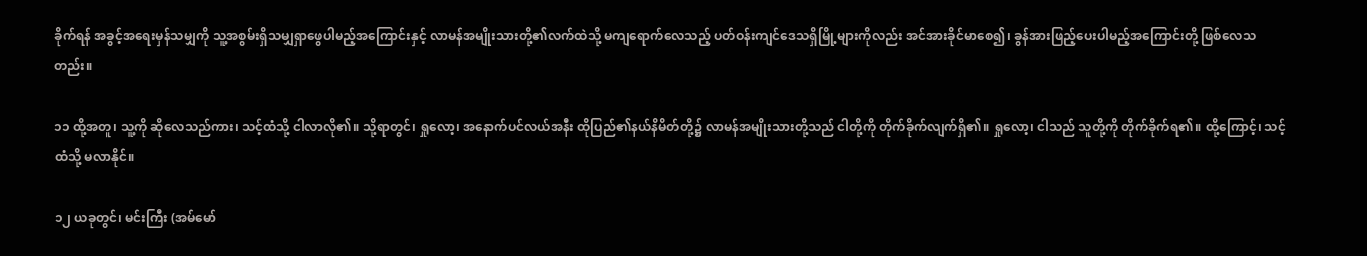ခိုက်ရန် အခွင့်အရေးမှန်သမျှကို သူ့အစွမ်းရှိသမျှရှာဖွေပါမည့်အကြောင်းနှင့် လာမန်အမျိုးသားတို့၏လက်ထဲသို့ မကျရောက်လေသည့် ပတ်ဝန်းကျင်ဒေသရှိမြို့များကိုလည်း အင်အားခိုင်မာစေ၍၊ ခွန်အားဖြည့်ပေးပါမည့်အကြောင်းတို့ ဖြစ်လေသတည်း။

၁၁ ထို့အတူ၊ သူ့ကို ဆိုလေသည်ကား၊ သင့်ထံသို့ ငါလာလို၏။ သို့ရာတွင်၊ ရှုလော့၊ အနောက်ပင်လယ်အနီး ထိုပြည်၏နယ်နိမိတ်တို့၌ လာမန်အမျိုးသားတို့သည် ငါတို့ကို တိုက်ခိုက်လျက်ရှိ၏။ ရှုလော့၊ ငါသည် သူတို့ကို တိုက်ခိုက်ရ၏။ ထို့ကြောင့်၊ သင့်ထံသို့ မလာနိုင်။

၁၂ ယခုတွင်၊ မင်းကြီး (အမ်မော်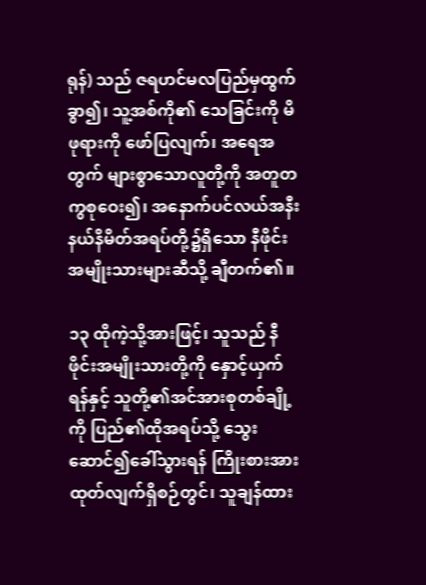ရုန်) သည် ဇရဟင်မလပြည်မှထွက်ခွာ၍၊ သူ့အစ်ကို၏ သေခြင်းကို မိဖုရားကို ဖော်ပြလျက်၊ အရေအတွက် များစွာသောလူတို့ကို အတူတကွစုဝေး၍၊ အနောက်ပင်လယ်အနီး နယ်နိမိတ်အရပ်တို့၌ရှိသော နီဖိုင်းအမျိုးသားများဆီသို့ ချီတက်၏။

၁၃ ထိုကဲ့သို့အားဖြင့်၊ သူသည် နီဖိုင်းအမျိုးသားတို့ကို နှောင့်ယှက်ရန်နှင့် သူတို့၏အင်အားစုတစ်ချို့ကို ပြည်၏ထိုအရပ်သို့ သွေးဆောင်၍ခေါ်သွားရန် ကြိုးစားအားထုတ်လျက်ရှိစဉ်တွင်၊ သူချန်ထား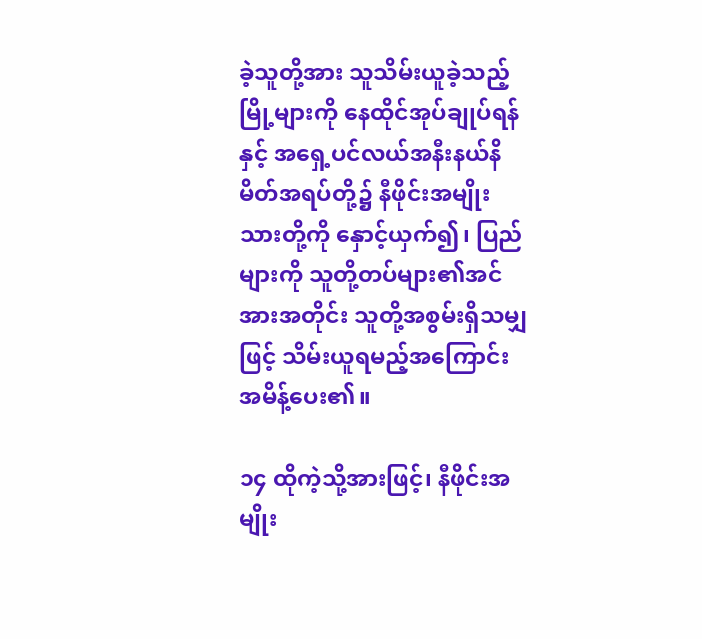ခဲ့သူတို့အား သူသိမ်းယူခဲ့သည့် မြို့များကို နေထိုင်အုပ်ချုပ်ရန်နှင့် အရှေ့ပင်လယ်အနီးနယ်နိမိတ်အရပ်တို့၌ နီဖိုင်းအမျိုးသားတို့ကို နှောင့်ယှက်၍၊ ပြည်များကို သူတို့တပ်များ၏အင်အားအတိုင်း သူတို့အစွမ်းရှိသမျှဖြင့် သိမ်းယူရမည့်အကြောင်း အမိန့်ပေး၏။

၁၄ ထိုကဲ့သို့အားဖြင့်၊ နီဖိုင်းအမျိုး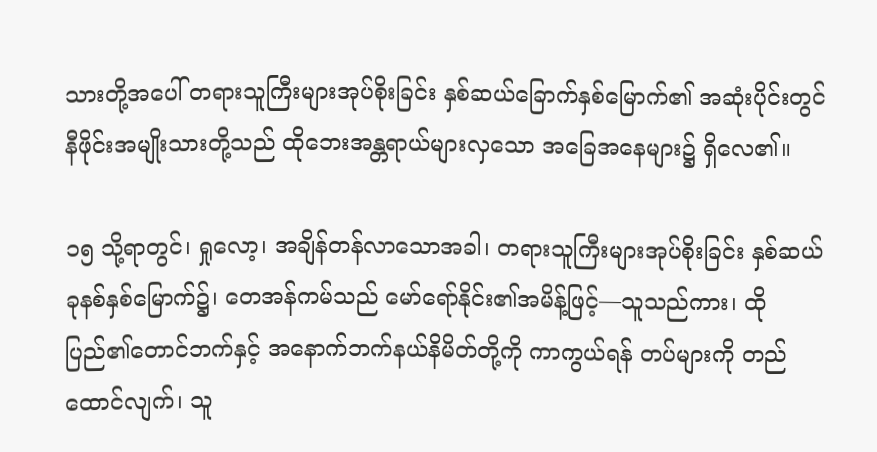သားတို့အပေါ် တရားသူကြီးများအုပ်စိုးခြင်း နှစ်ဆယ်ခြောက်နှစ်မြောက်၏ အဆုံးပိုင်းတွင် နီဖိုင်းအမျိုးသားတို့သည် ထိုဘေးအန္တရာယ်များလှသော အခြေအနေများ၌ ရှိလေ၏။

၁၅ သို့ရာတွင်၊ ရှုလော့၊ အချိန်တန်လာသောအခါ၊ တရားသူကြီးများအုပ်စိုးခြင်း နှစ်ဆယ်ခုနစ်နှစ်မြောက်၌၊ တေအန်ကမ်သည် မော်ရော်နိုင်း၏အမိန့်ဖြင့်—သူသည်ကား၊ ထိုပြည်၏တောင်ဘက်နှင့် အနောက်ဘက်နယ်နိမိတ်တို့ကို ကာကွယ်ရန် တပ်များကို တည်ထောင်လျက်၊ သူ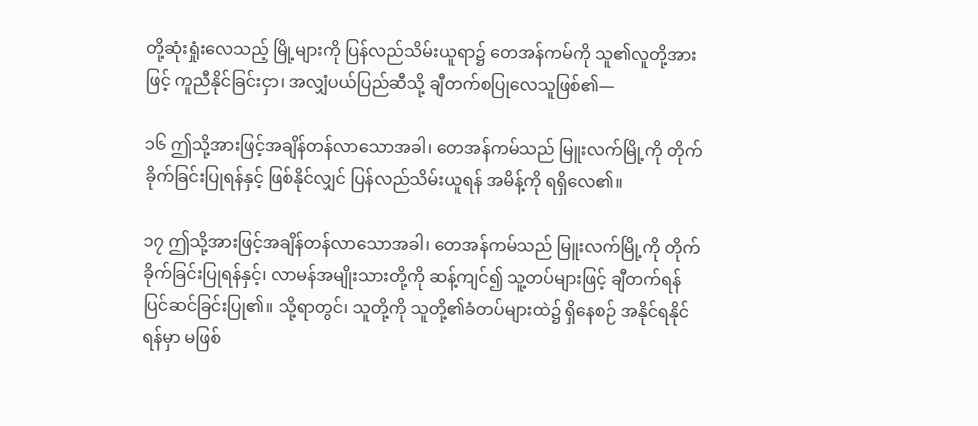တို့ဆုံးရှုံးလေသည့် မြို့များကို ပြန်လည်သိမ်းယူရာ၌ တေအန်ကမ်ကို သူ၏လူတို့အားဖြင့် ကူညီနိုင်ခြင်းငှာ၊ အလျှံပယ်ပြည်ဆီသို့ ချီတက်စပြုလေသူဖြစ်၏—

၁၆ ဤသို့အားဖြင့်အချိန်တန်လာသောအခါ၊ တေအန်ကမ်သည် မြူးလက်မြို့ကို တိုက်ခိုက်ခြင်းပြုရန်နှင့် ဖြစ်နိုင်လျှင် ပြန်လည်သိမ်းယူရန် အမိန့်ကို ရရှိလေ၏။

၁၇ ဤသို့အားဖြင့်အချိန်တန်လာသောအခါ၊ တေအန်ကမ်သည် မြူးလက်မြို့ကို တိုက်ခိုက်ခြင်းပြုရန်နှင့်၊ လာမန်အမျိုးသားတို့ကို ဆန့်ကျင်၍ သူ့တပ်များဖြင့် ချီတက်ရန် ပြင်ဆင်ခြင်းပြု၏။ သို့ရာတွင်၊ သူတို့ကို သူတို့၏ခံတပ်များထဲ၌ ရှိနေစဉ် အနိုင်ရနိုင်ရန်မှာ မဖြစ်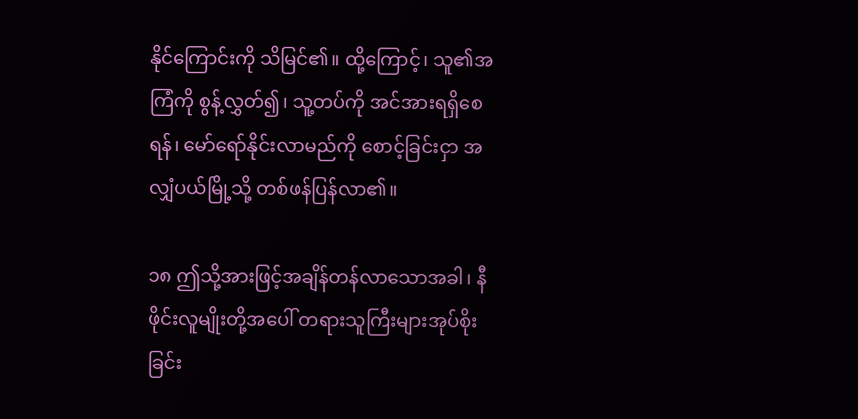နိုင်ကြောင်းကို သိမြင်၏။ ထို့ကြောင့်၊ သူ၏အကြံကို စွန့်လွှတ်၍၊ သူ့တပ်ကို အင်အားရရှိစေရန်၊ မော်ရော်နိုင်းလာမည်ကို စောင့်ခြင်းငှာ အလျှံပယ်မြို့သို့ တစ်ဖန်ပြန်လာ၏။

၁၈ ဤသို့အားဖြင့်အချိန်တန်လာသောအခါ၊ နီဖိုင်းလူမျိုးတို့အပေါ် တရားသူကြီးများအုပ်စိုးခြင်း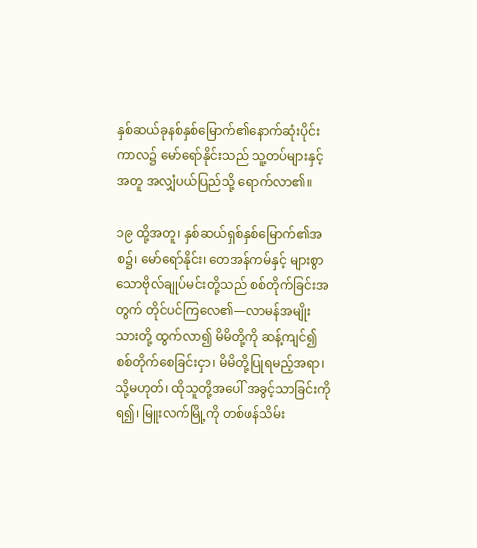နှစ်ဆယ်ခုနစ်နှစ်မြောက်၏နောက်ဆုံးပိုင်းကာလ၌ မော်ရော်နိုင်းသည် သူ့တပ်များနှင့်အတူ အလျှံပယ်ပြည်သို့ ရောက်လာ၏။

၁၉ ထို့အတူ၊ နှစ်ဆယ်ရှစ်နှစ်မြောက်၏အစ၌၊ မော်ရော်နိုင်း၊ တေအန်ကမ်နှင့် များစွာသောဗိုလ်ချုပ်မင်းတို့သည် စစ်တိုက်ခြင်းအတွက် တိုင်ပင်ကြလေ၏—လာမန်အမျိုးသားတို့ ထွက်လာ၍ မိမိတို့ကို ဆန့်ကျင်၍ စစ်တိုက်စေခြင်းငှာ၊ မိမိတို့ပြုရမည့်အရာ၊ သို့မဟုတ်၊ ထိုသူတို့အပေါ် အခွင့်သာခြင်းကိုရ၍၊ မြူးလက်မြို့ကို တစ်ဖန်သိမ်း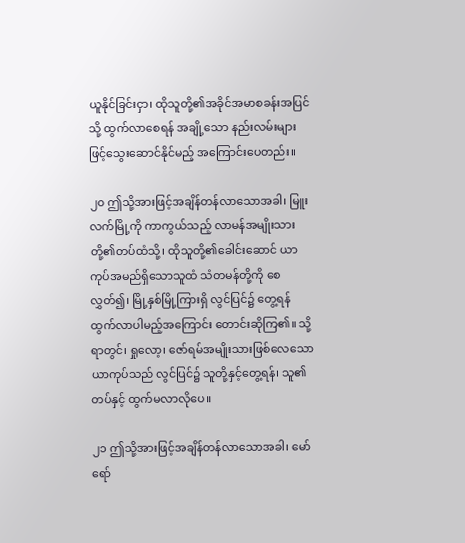ယူနိုင်ခြင်းငှာ၊ ထိုသူတို့၏အခိုင်အမာစခန်းအပြင်သို့ ထွက်လာစေရန် အချို့သော နည်းလမ်းများဖြင့်သွေးဆောင်နိုင်မည့် အကြောင်းပေတည်း။

၂၀ ဤသို့အားဖြင့်အချိန်တန်လာသောအခါ၊ မြူးလက်မြို့ကို ကာကွယ်သည့် လာမန်အမျိုးသားတို့၏တပ်ထံသို့၊ ထိုသူတို့၏ခေါင်းဆောင် ယာကုပ်အမည်ရှိသောသူထံ သံတမန်တို့ကို စေလွှတ်၍၊ မြို့နှစ်မြို့ကြားရှိ လွင်ပြင်၌ တွေ့ရန် ထွက်လာပါမည့်အကြောင်း တောင်းဆိုကြ၏။ သို့ရာတွင်၊ ရှုလော့၊ ဇော်ရမ်အမျိုးသားဖြစ်လေသော ယာကုပ်သည် လွင်ပြင်၌ သူတို့နှင့်တွေ့ရန်၊ သူ၏တပ်နှင့် ထွက်မလာလိုပေ။

၂၁ ဤသို့အားဖြင့်အချိန်တန်လာသောအခါ၊ မော်ရော်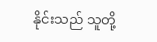နိုင်းသည် သူတို့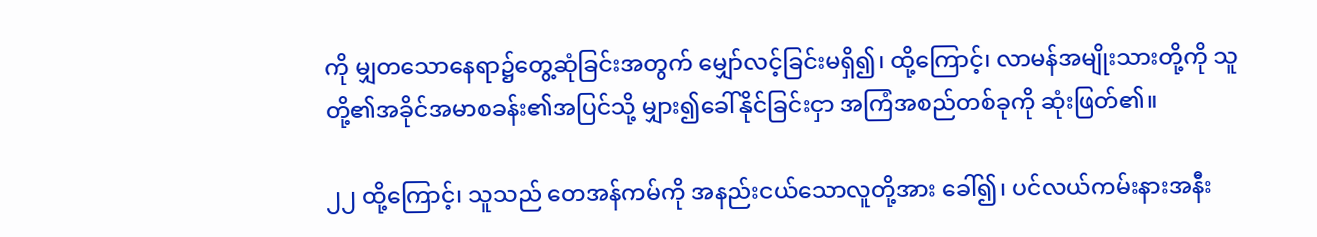ကို မျှတသောနေရာ၌တွေ့ဆုံခြင်းအတွက် မျှော်လင့်ခြင်းမရှိ၍၊ ထို့ကြောင့်၊ လာမန်အမျိုးသားတို့ကို သူတို့၏အခိုင်အမာစခန်း၏အပြင်သို့ မျှား၍ခေါ်နိုင်ခြင်းငှာ အကြံအစည်တစ်ခုကို ဆုံးဖြတ်၏။

၂၂ ထို့ကြောင့်၊ သူသည် တေအန်ကမ်ကို အနည်းငယ်သောလူတို့အား ခေါ်၍၊ ပင်လယ်ကမ်းနားအနီး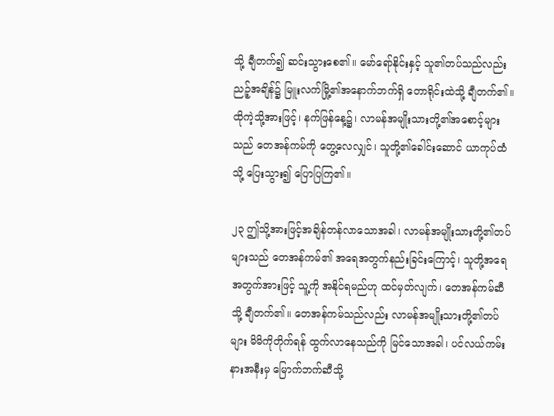သို့ ချီတက်၍ ဆင်းသွားစေ၏။ မော်ရော်နိုင်းနှင့် သူ၏တပ်သည်လည်း ညဉ့်အချိန်၌ မြူးလက်မြို့၏အနောက်ဘက်ရှိ တောရိုင်းထဲသို့ ချီတက်၏။ ထိုကဲ့သို့အားဖြင့်၊ နက်ဖြန်နေ့၌၊ လာမန်အမျိုးသားတို့၏အစောင့်များသည် တေအန်ကမ်ကို တွေ့လေလျှင်၊ သူတို့၏ခေါင်းဆောင် ယာကုပ်ထံသို့ ပြေးသွား၍ ပြောပြကြ၏။

၂၃ ဤသို့အားဖြင့်အချိန်တန်လာသောအခါ၊ လာမန်အမျိုးသားတို့၏တပ်များသည် တေအန်ကမ်၏ အရေအတွက်နည်းခြင်းကြောင့်၊ သူတို့အရေအတွက်အားဖြင့် သူ့ကို အနိုင်ရမည်ဟု ထင်မှတ်လျက်၊ တေအန်ကမ်ဆီသို့ ချီတက်၏။ တေအန်ကမ်သည်လည်း လာမန်အမျိုးသားတို့၏တပ်များ မိမိကိုတိုက်ရန် ထွက်လာနေသည်ကို မြင်သောအခါ၊ ပင်လယ်ကမ်းနားအနီးမှ မြောက်ဘက်ဆီသို့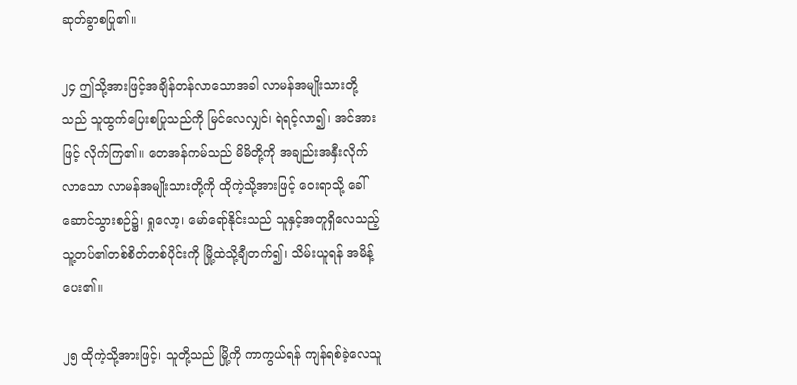ဆုတ်ခွာစပြု၏။

၂၄ ဤသို့အားဖြင့်အချိန်တန်လာသောအခါ လာမန်အမျိုးသားတို့သည် သူထွက်ပြေးစပြုသည်ကို မြင်လေလျှင်၊ ရဲရင့်လာ၍၊ အင်အားဖြင့် လိုက်ကြ၏။ တေအန်ကမ်သည် မိမိတို့ကို အချည်းအနှီးလိုက်လာသော လာမန်အမျိုးသားတို့ကို ထိုကဲ့သို့အားဖြင့် ဝေးရာသို့ ခေါ်ဆောင်သွားစဉ်၌၊ ရှုလော့၊ မော်ရော်နိုင်းသည် သူနှင့်အတူရှိလေသည့် သူ့တပ်၏တစ်စိတ်တစ်ပိုင်းကို မြို့ထဲသို့ချီတက်၍၊ သိမ်းယူရန် အမိန့်ပေး၏။

၂၅ ထိုကဲ့သို့အားဖြင့်၊ သူတို့သည် မြို့ကို ကာကွယ်ရန် ကျန်ရစ်ခဲ့လေသူ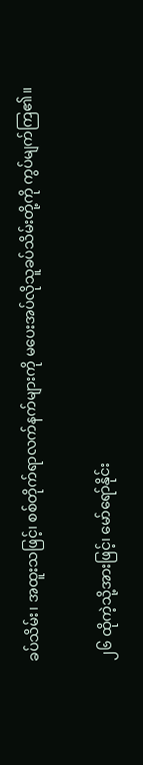ခပ်သိမ်း၊ အထူးသဖြင့်၊ စစ်တိုက်ရာလက်နက်များကို မပေးအပ်လိုသူခပ်သိမ်းတို့ကို ကွပ်မျက်ကြ၏။

၂၆ ထိုကဲ့သို့အားဖြင့်၊ မော်ရော်နိုင်း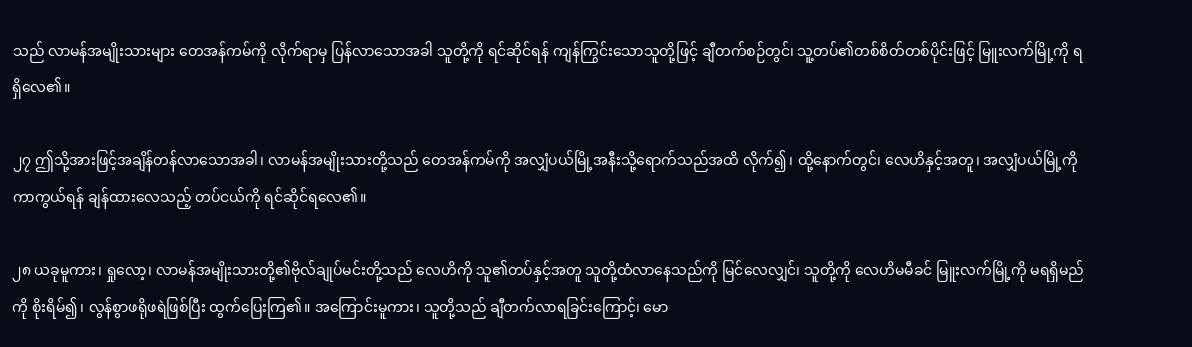သည် လာမန်အမျိုးသားများ တေအန်ကမ်ကို လိုက်ရာမှ ပြန်လာသောအခါ သူတို့ကို ရင်ဆိုင်ရန် ကျန်ကြွင်းသောသူတို့ဖြင့် ချီတက်စဉ်တွင်၊ သူ့တပ်၏တစ်စိတ်တစ်ပိုင်းဖြင့် မြူးလက်မြို့ကို ရရှိလေ၏။

၂၇ ဤသို့အားဖြင့်အချိန်တန်လာသောအခါ၊ လာမန်အမျိုးသားတို့သည် တေအန်ကမ်ကို အလျှံပယ်မြို့အနီးသို့ရောက်သည်အထိ လိုက်၍၊ ထို့နောက်တွင်၊ လေဟိနှင့်အတူ၊ အလျှံပယ်မြို့ကို ကာကွယ်ရန် ချန်ထားလေသည့် တပ်ငယ်ကို ရင်ဆိုင်ရလေ၏။

၂၈ ယခုမူကား၊ ရှုလော့၊ လာမန်အမျိုးသားတို့၏ဗိုလ်ချုပ်မင်းတို့သည် လေဟိကို သူ၏တပ်နှင့်အတူ သူတို့ထံလာနေသည်ကို မြင်လေလျှင်၊ သူတို့ကို လေဟိမမီခင် မြူးလက်မြို့ကို မရရှိမည်ကို စိုးရိမ်၍၊ လွန်စွာဖရိုဖရဲဖြစ်ပြီး ထွက်ပြေးကြ၏။ အကြောင်းမူကား၊ သူတို့သည် ချီတက်လာရခြင်းကြောင့်၊ မော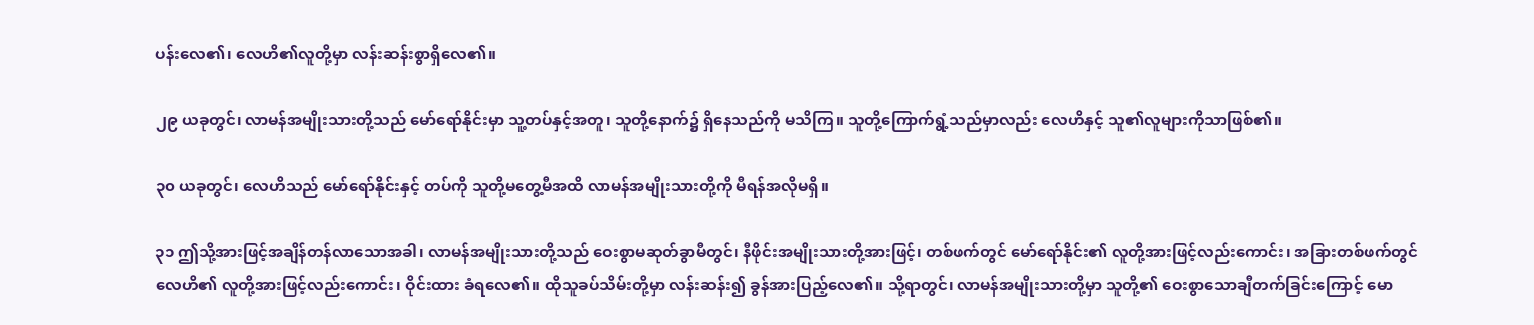ပန်းလေ၏၊ လေဟိ၏လူတို့မှာ လန်းဆန်းစွာရှိလေ၏။

၂၉ ယခုတွင်၊ လာမန်အမျိုးသားတို့သည် မော်ရော်နိုင်းမှာ သူ့တပ်နှင့်အတူ၊ သူတို့နောက်၌ ရှိနေသည်ကို မသိကြ။ သူတို့ကြောက်ရွံ့သည်မှာလည်း လေဟိနှင့် သူ၏လူများကိုသာဖြစ်၏။

၃၀ ယခုတွင်၊ လေဟိသည် မော်ရော်နိုင်းနှင့် တပ်ကို သူတို့မတွေ့မီအထိ လာမန်အမျိုးသားတို့ကို မီရန်အလိုမရှိ။

၃၁ ဤသို့အားဖြင့်အချိန်တန်လာသောအခါ၊ လာမန်အမျိုးသားတို့သည် ဝေးစွာမဆုတ်ခွာမီတွင်၊ နီဖိုင်းအမျိုးသားတို့အားဖြင့်၊ တစ်ဖက်တွင် မော်ရော်နိုင်း၏ လူတို့အားဖြင့်လည်းကောင်း၊ အခြားတစ်ဖက်တွင် လေဟိ၏ လူတို့အားဖြင့်လည်းကောင်း၊ ဝိုင်းထား ခံရလေ၏။ ထိုသူခပ်သိမ်းတို့မှာ လန်းဆန်း၍ ခွန်အားပြည့်လေ၏။ သို့ရာတွင်၊ လာမန်အမျိုးသားတို့မှာ သူတို့၏ ဝေးစွာသောချီတက်ခြင်းကြောင့် မော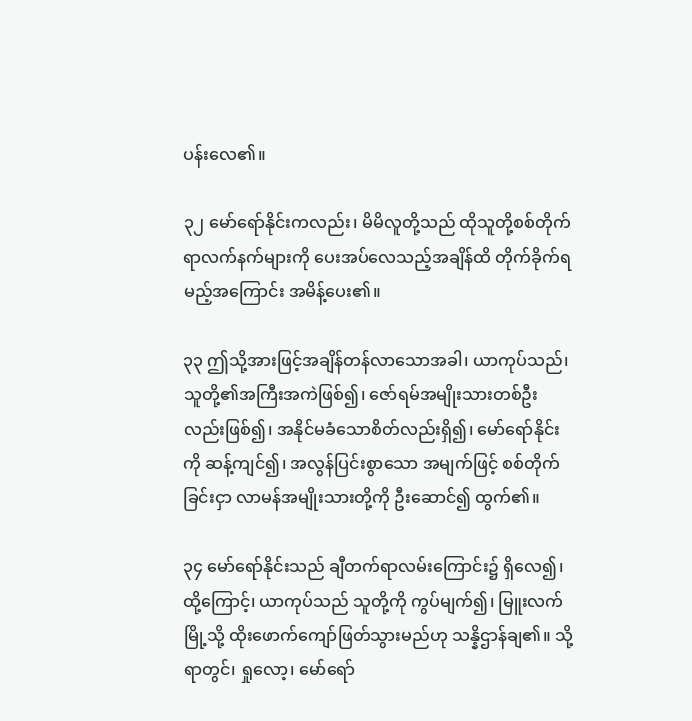ပန်းလေ၏။

၃၂ မော်ရော်နိုင်းကလည်း၊ မိမိလူတို့သည် ထိုသူတို့စစ်တိုက်ရာလက်နက်များကို ပေးအပ်လေသည့်အချိန်ထိ တိုက်ခိုက်ရမည့်အကြောင်း အမိန့်ပေး၏။

၃၃ ဤသို့အားဖြင့်အချိန်တန်လာသောအခါ၊ ယာကုပ်သည်၊ သူတို့၏အကြီးအကဲဖြစ်၍၊ ဇော်ရမ်အမျိုးသားတစ်ဦးလည်းဖြစ်၍၊ အနိုင်မခံသောစိတ်လည်းရှိ၍၊ မော်ရော်နိုင်းကို ဆန့်ကျင်၍၊ အလွန်ပြင်းစွာသော အမျက်ဖြင့် စစ်တိုက်ခြင်းငှာ လာမန်အမျိုးသားတို့ကို ဦးဆောင်၍ ထွက်၏။

၃၄ မော်ရော်နိုင်းသည် ချီတက်ရာလမ်းကြောင်း၌ ရှိလေ၍၊ ထို့ကြောင့်၊ ယာကုပ်သည် သူတို့ကို ကွပ်မျက်၍၊ မြူးလက်မြို့သို့ ထိုးဖောက်ကျော်ဖြတ်သွားမည်ဟု သန္နိဌာန်ချ၏။ သို့ရာတွင်၊ ရှုလော့၊ မော်ရော်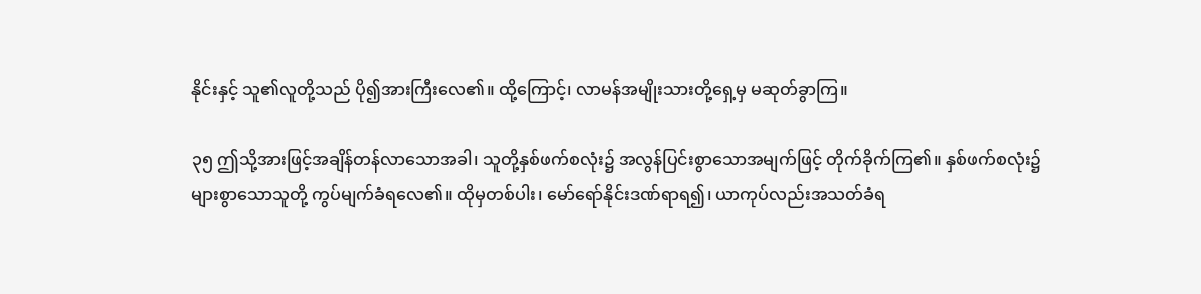နိုင်းနှင့် သူ၏လူတို့သည် ပို၍အားကြီးလေ၏။ ထို့ကြောင့်၊ လာမန်အမျိုးသားတို့ရှေ့မှ မဆုတ်ခွာကြ။

၃၅ ဤသို့အားဖြင့်အချိန်တန်လာသောအခါ၊ သူတို့နှစ်ဖက်စလုံး၌ အလွန်ပြင်းစွာသောအမျက်ဖြင့် တိုက်ခိုက်ကြ၏။ နှစ်ဖက်စလုံး၌ များစွာသောသူတို့ ကွပ်မျက်ခံရလေ၏။ ထိုမှတစ်ပါး၊ မော်ရော်နိုင်းဒဏ်ရာရ၍၊ ယာကုပ်လည်းအသတ်ခံရ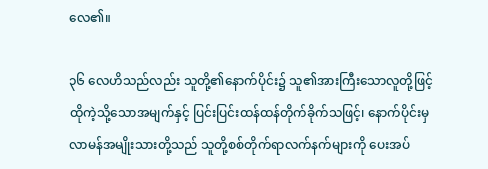လေ၏။

၃၆ လေဟိသည်လည်း သူတို့၏နောက်ပိုင်း၌ သူ၏အားကြီးသောလူတို့ဖြင့် ထိုကဲ့သို့သောအမျက်နှင့် ပြင်းပြင်းထန်ထန်တိုက်ခိုက်သဖြင့်၊ နောက်ပိုင်းမှ လာမန်အမျိုးသားတို့သည် သူတို့စစ်တိုက်ရာလက်နက်များကို ပေးအပ်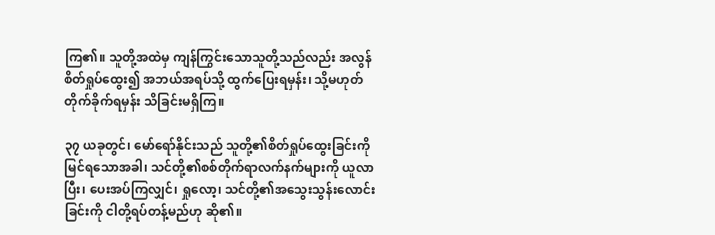ကြ၏။ သူတို့အထဲမှ ကျန်ကြွင်းသောသူတို့သည်လည်း အလွန်စိတ်ရှုပ်ထွေး၍ အဘယ်အရပ်သို့ ထွက်ပြေးရမှန်း၊ သို့မဟုတ် တိုက်ခိုက်ရမှန်း သိခြင်းမရှိကြ။

၃၇ ယခုတွင်၊ မော်ရော်နိုင်းသည် သူတို့၏စိတ်ရှုပ်ထွေးခြင်းကို မြင်ရသောအခါ၊ သင်တို့၏စစ်တိုက်ရာလက်နက်များကို ယူလာပြီး၊ ပေးအပ်ကြလျှင်၊ ရှုလော့၊ သင်တို့၏အသွေးသွန်းလောင်းခြင်းကို ငါတို့ရပ်တန့်မည်ဟု ဆို၏။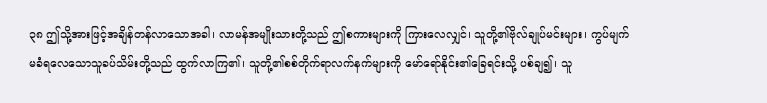၃၈ ဤသို့အားဖြင့်အချိန်တန်လာသောအခါ၊ လာမန်အမျိုးသားတို့သည် ဤစကားများကို ကြားလေလျှင်၊ သူတို့၏ဗိုလ်ချုပ်မင်းများ၊ ကွပ်မျက်မခံရလေသောသူခပ်သိမ်းတို့သည် ထွက်လာကြ၏၊ သူတို့၏စစ်တိုက်ရာလက်နက်များကို မော်ရော်နိုင်း၏ခြေရင်းသို့ ပစ်ချ၍၊ သူ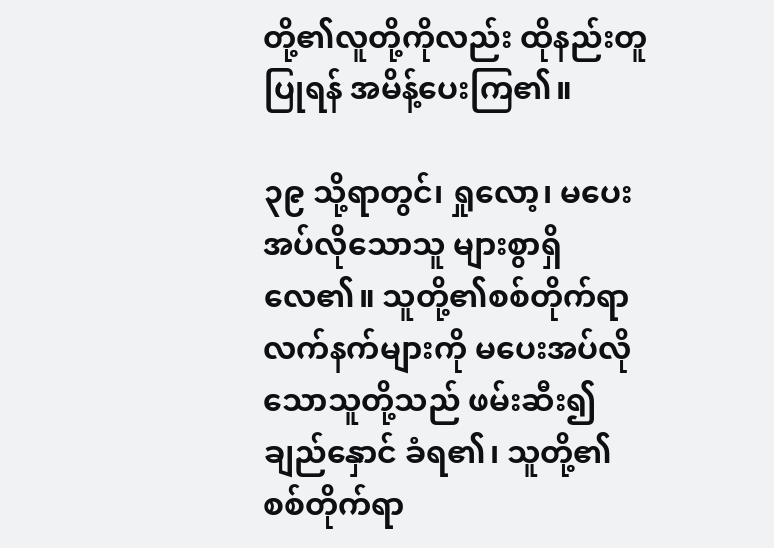တို့၏လူတို့ကိုလည်း ထိုနည်းတူပြုရန် အမိန့်ပေးကြ၏။

၃၉ သို့ရာတွင်၊ ရှုလော့၊ မပေးအပ်လိုသောသူ များစွာရှိလေ၏။ သူတို့၏စစ်တိုက်ရာလက်နက်များကို မပေးအပ်လိုသောသူတို့သည် ဖမ်းဆီး၍ ချည်နှောင် ခံရ၏၊ သူတို့၏စစ်တိုက်ရာ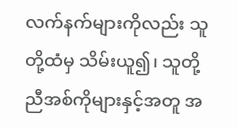လက်နက်များကိုလည်း သူတို့ထံမှ သိမ်းယူ၍၊ သူတို့ညီအစ်ကိုများနှင့်အတူ အ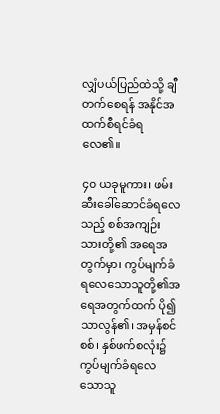လျှံပယ်ပြည်ထဲသို့ ချီတက်စေရန် အနိုင်အထက်စီရင်ခံရလေ၏။

၄၀ ယခုမူကား၊ ဖမ်းဆီးခေါ်ဆောင်ခံရလေသည့် စစ်အကျဉ်းသားတို့၏ အရေအတွက်မှာ၊ ကွပ်မျက်ခံရလေသောသူတို့၏အရေအတွက်ထက် ပို၍သာလွန်၏၊ အမှန်စင်စစ်၊ နှစ်ဖက်စလုံး၌ ကွပ်မျက်ခံရလေသောသူ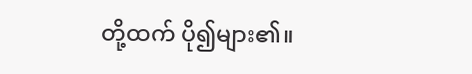တို့ထက် ပို၍များ၏။